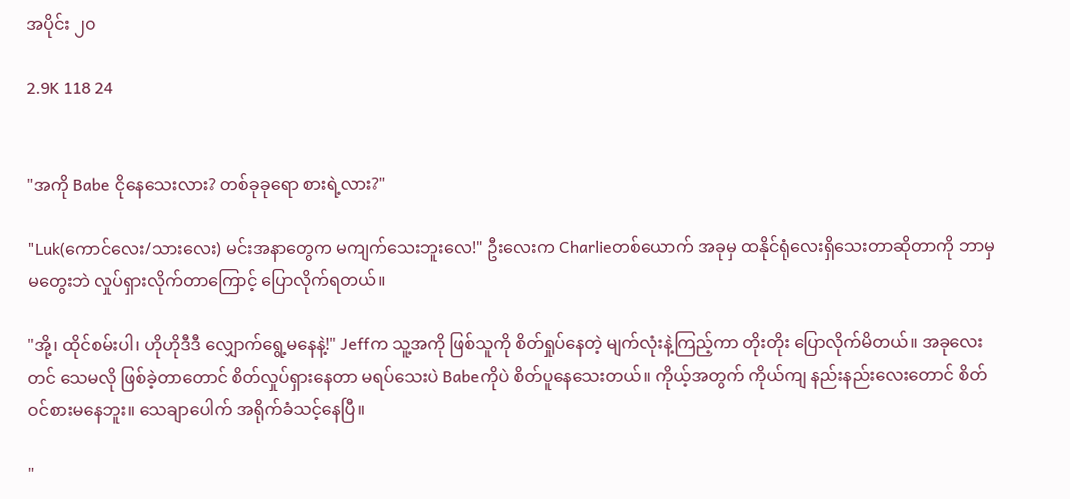အပိုင်း ၂၀

2.9K 118 24


"အကို Babe ငိုနေသေးလား? တစ်ခုခုရော စားရဲ့လား?"

"Luk(ကောင်လေး/သားလေး) မင်းအနာတွေက မကျက်သေးဘူးလေ!" ဦးလေးက Charlieတစ်ယောက် အခုမှ ထနိုင်ရုံလေးရှိသေးတာဆိုတာကို ဘာမှ မတွေးဘဲ လှုပ်ရှားလိုက်တာကြောင့် ပြောလိုက်ရတယ်။

"အို့၊ ထိုင်စမ်းပါ၊ ဟိုဟိုဒီဒီ လျှောက်ရွေ့မနေနဲ့!" Jeffက သူ့အကို ဖြစ်သူကို စိတ်ရှုပ်နေတဲ့ မျက်လုံးနဲ့ကြည့်ကာ တိုးတိုး ပြောလိုက်မိတယ်။ အခုလေးတင် သေမလို ဖြစ်ခဲ့တာတောင် စိတ်လှုပ်ရှားနေတာ မရပ်သေးပဲ Babeကိုပဲ စိတ်ပူနေသေးတယ်။ ကိုယ့်အတွက် ကိုယ်ကျ နည်းနည်းလေးတောင် စိတ်ဝင်စားမနေဘူး။ သေချာပေါက် အရိုက်ခံသင့်နေပြီ။

"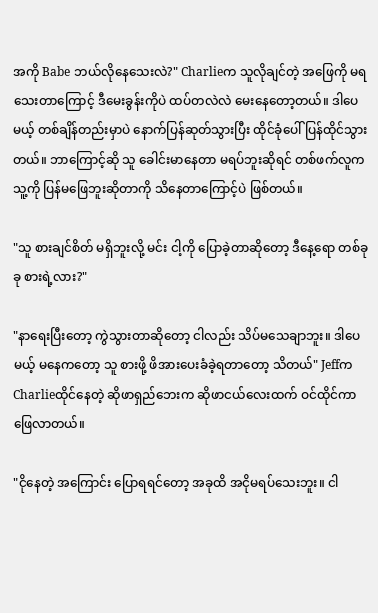အကို Babe ဘယ်လိုနေသေးလဲ?" Charlieက သူလိုချင်တဲ့ အဖြေကို မရသေးတာကြောင့် ဒီမေးခွန်းကိုပဲ ထပ်တလဲလဲ မေးနေတော့တယ်။ ဒါပေမယ့် တစ်ချိန်တည်းမှာပဲ နောက်ပြန်ဆုတ်သွားပြီး ထိုင်ခုံပေါ် ပြန်ထိုင်သွားတယ်။ ဘာကြောင့်ဆို သူ ခေါင်းမာနေတာ မရပ်ဘူးဆိုရင် တစ်ဖက်လူက သူ့ကို ပြန်မဖြေဘူးဆိုတာကို သိနေတာကြောင့်ပဲ ဖြစ်တယ်။

"သူ စားချင်စိတ် မရှိဘူးလို့ မင်း ငါ့ကို ပြောခဲ့တာဆိုတော့ ဒီနေ့ရော တစ်ခုခု စားရဲ့လား?"

"နာရေးပြီးတော့ ကွဲသွားတာဆိုတော့ ငါလည်း သိပ်မသေချာဘူး။ ဒါပေမယ့် မနေကတော့ သူ စားဖို့ ဖိအားပေးခံခဲ့ရတာတော့ သိတယ်" Jeffက Charlieထိုင်နေတဲ့ ဆိုဖာရှည်ဘေးက ဆိုဖာငယ်လေးထက် ဝင်ထိုင်ကာ ဖြေလာတယ်။

"ငိုနေတဲ့ အကြောင်း ပြောရရင်တော့ အခုထိ အငိုမရပ်သေးဘူး။ ငါ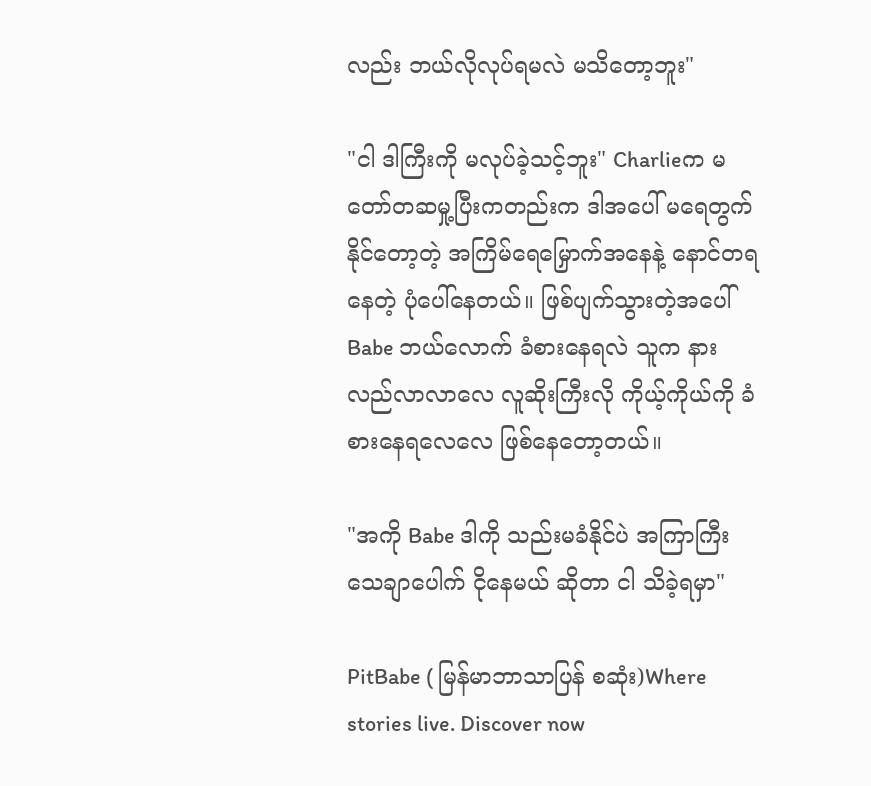လည်း ဘယ်လိုလုပ်ရမလဲ မသိတော့ဘူး"

"ငါ ဒါကြီးကို မလုပ်ခဲ့သင့်ဘူး" Charlieက မတော်တဆမှု့ပြီးကတည်းက ဒါအပေါ် မရေတွက်နိုင်တော့တဲ့ အကြိမ်ရေမြှောက်အနေနဲ့ နောင်တရနေတဲ့ ပုံပေါ်နေတယ်။ ဖြစ်ပျက်သွားတဲ့အပေါ် Babe ဘယ်လောက် ခံစားနေရလဲ သူက နားလည်လာလာလေ လူဆိုးကြီးလို ကိုယ့်ကိုယ်ကို ခံစားနေရလေလေ ဖြစ်နေတော့တယ်။

"အကို Babe ဒါကို သည်းမခံနိုင်ပဲ အကြာကြီး သေချာပေါက် ငိုနေမယ် ဆိုတာ ငါ သိခဲ့ရမှာ"

PitBabe ( မြန်မာဘာသာပြန် စဆုံး)Where stories live. Discover now